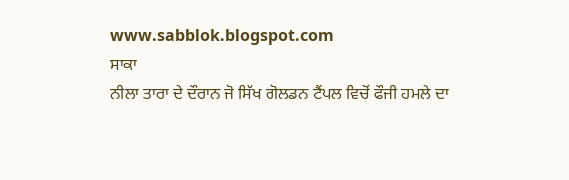www.sabblok.blogspot.com
ਸਾਕਾ
ਨੀਲਾ ਤਾਰਾ ਦੇ ਦੌਰਾਨ ਜੋ ਸਿੱਖ ਗੋਲਡਨ ਟੈਂਪਲ ਵਿਚੋਂ ਫੌਜੀ ਹਮਲੇ ਦਾ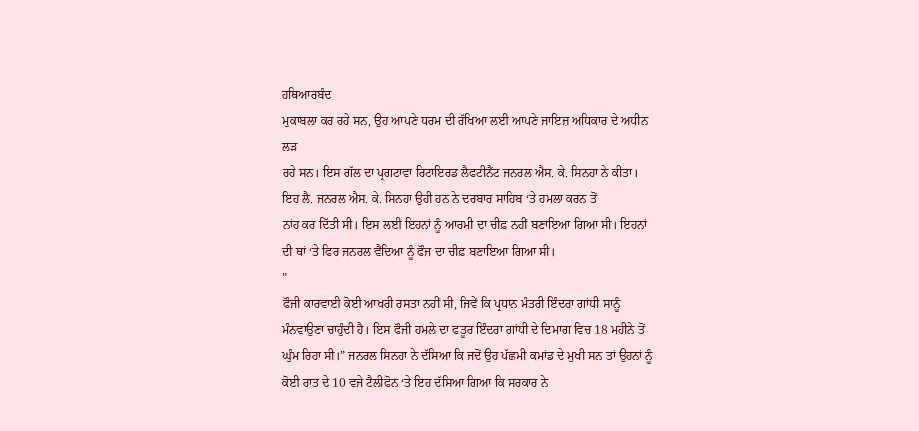ਹਥਿਆਰਬੰਦ
ਮੁਕਾਬਲਾ ਕਰ ਰਹੇ ਸਨ, ਉਹ ਆਪਣੇ ਧਰਮ ਦੀ ਰੱਖਿਆ ਲਈ ਆਪਣੇ ਜਾਇਜ਼ ਅਧਿਕਾਰ ਦੇ ਅਧੀਨ ਲੜ
ਰਹੇ ਸਨ। ਇਸ ਗੱਲ ਦਾ ਪ੍ਰਗਟਾਵਾ ਰਿਟਾਇਰਡ ਲੈਫਟੀਨੈਂਟ ਜਨਰਲ ਐਸ. ਕੇ. ਸਿਨਹਾ ਨੇ ਕੀਤਾ।
ਇਹ ਲੈ. ਜਨਰਲ ਐਸ. ਕੇ. ਸਿਨਹਾ ਉਹੀ ਹਨ ਨੇ ਦਰਬਾਰ ਸਾਹਿਬ ‘ਤੇ ਹਮਲਾ ਕਰਨ ਤੋਂ
ਨਾਂਹ ਕਰ ਦਿੱਤੀ ਸੀ। ਇਸ ਲਈ ਇਹਨਾਂ ਨੂੰ ਆਰਮੀ ਦਾ ਚੀਫ਼ ਨਹੀਂ ਬਣਾਇਆ ਗਿਆ ਸੀ। ਇਹਨਾਂ
ਦੀ ਥਾਂ ‘ਤੇ ਫਿਰ ਜਨਰਲ ਵੈਦਿਆ ਨੂੰ ਫੌਜ ਦਾ ਚੀਫ਼ ਬਣਾਇਆ ਗਿਆ ਸੀ।
”
ਫੌਜੀ ਕਾਰਵਾਈ ਕੋਈ ਆਖਰੀ ਰਸਤਾ ਨਹੀਂ ਸੀ, ਜਿਵੇਂ ਕਿ ਪ੍ਰਧਾਨ ਮੰਤਰੀ ਇੰਦਰਾ ਗਾਂਧੀ ਸਾਨੂੰ ਮੰਨਵਾਉਣਾ ਚਾਹੁੰਦੀ ਹੈ। ਇਸ ਫੌਜੀ ਹਮਲੇ ਦਾ ਫਤੂਰ ਇੰਦਰਾ ਗਾਂਧੀ ਦੇ ਦਿਮਾਗ ਵਿਚ 18 ਮਹੀਨੇ ਤੋਂ ਘੁੰਮ ਰਿਹਾ ਸੀ।” ਜਨਰਲ ਸਿਨਹਾ ਨੇ ਦੱਸਿਆ ਕਿ ਜਦੋਂ ਉਹ ਪੱਛਮੀ ਕਮਾਂਡ ਦੇ ਮੁਖੀ ਸਨ ਤਾਂ ਉਹਨਾਂ ਨੂੰ ਕੋਈ ਰਾਤ ਦੇ 10 ਵਜੇ ਟੈਲੀਫੋਨ ‘ਤੇ ਇਹ ਦੱਸਿਆ ਗਿਆ ਕਿ ਸਰਕਾਰ ਨੇ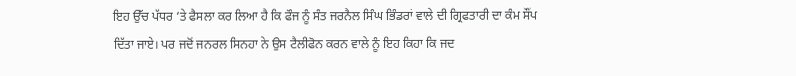ਇਹ ਉੱਚ ਪੱਧਰ ‘ਤੇ ਫੈਸਲਾ ਕਰ ਲਿਆ ਹੈ ਕਿ ਫੌਜ ਨੂੰ ਸੰਤ ਜਰਨੈਲ ਸਿੰਘ ਭਿੰਡਰਾਂ ਵਾਲੇ ਦੀ ਗ੍ਰਿਫਤਾਰੀ ਦਾ ਕੰਮ ਸੌਂਪ ਦਿੱਤਾ ਜਾਏ। ਪਰ ਜਦੋਂ ਜਨਰਲ ਸਿਨਹਾ ਨੇ ਉਸ ਟੈਲੀਫੋਨ ਕਰਨ ਵਾਲੇ ਨੂੰ ਇਹ ਕਿਹਾ ਕਿ ਜਦ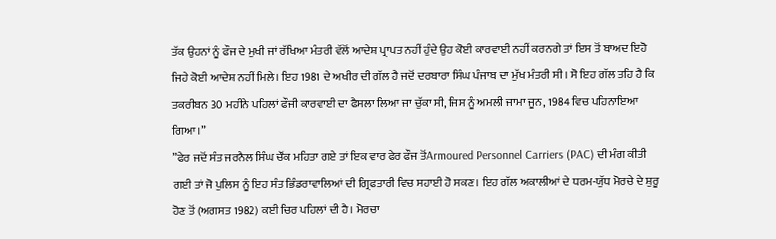ਤੱਕ ਉਹਨਾਂ ਨੂੰ ਫੌਜ ਦੇ ਮੁਖੀ ਜਾਂ ਰੱਖਿਆ ਮੰਤਰੀ ਵੱਲੋਂ ਆਦੇਸ਼ ਪ੍ਰਾਪਤ ਨਹੀਂ ਹੁੰਦੇ ਉਹ ਕੋਈ ਕਾਰਵਾਈ ਨਹੀਂ ਕਰਨਗੇ ਤਾਂ ਇਸ ਤੋਂ ਬਾਅਦ ਇਹੋ ਜਿਹੇ ਕੋਈ ਆਦੇਸ਼ ਨਹੀਂ ਮਿਲੇ। ਇਹ 1981 ਦੇ ਅਖੀਰ ਦੀ ਗੱਲ ਹੈ ਜਦੋਂ ਦਰਬਾਰਾ ਸਿੰਘ ਪੰਜਾਬ ਦਾ ਮੁੱਖ ਮੰਤਰੀ ਸੀ। ਸੋ ਇਹ ਗੱਲ ਤਹਿ ਹੈ ਕਿ ਤਕਰੀਬਨ 30 ਮਹੀਨੇ ਪਹਿਲਾਂ ਫੌਜੀ ਕਾਰਵਾਈ ਦਾ ਫੈਸਲਾ ਲਿਆ ਜਾ ਚੁੱਕਾ ਸੀ, ਜਿਸ ਨੂੰ ਅਮਲੀ ਜਾਮਾ ਜੂਨ, 1984 ਵਿਚ ਪਹਿਨਾਇਆ ਗਿਆ।”
”ਫੇਰ ਜਦੋਂ ਸੰਤ ਜਰਨੈਲ ਸਿੰਘ ਚੌਂਕ ਮਹਿਤਾ ਗਏ ਤਾਂ ਇਕ ਵਾਰ ਫੇਰ ਫੌਜ ਤੋਂArmoured Personnel Carriers (PAC) ਦੀ ਮੰਗ ਕੀਤੀ ਗਈ ਤਾਂ ਜੋ ਪੁਲਿਸ ਨੂੰ ਇਹ ਸੰਤ ਭਿੰਡਰਾਵਾਲਿਆਂ ਦੀ ਗ੍ਰਿਫਤਾਰੀ ਵਿਚ ਸਹਾਈ ਹੋ ਸਕਣ। ਇਹ ਗੱਲ ਅਕਾਲੀਆਂ ਦੇ ਧਰਮ-ਯੁੱਧ ਮੋਰਚੇ ਦੇ ਸ਼ੁਰੂ ਹੋਣ ਤੋਂ (ਅਗਸਤ 1982) ਕਈ ਚਿਰ ਪਹਿਲਾਂ ਦੀ ਹੈ। ਮੋਰਚਾ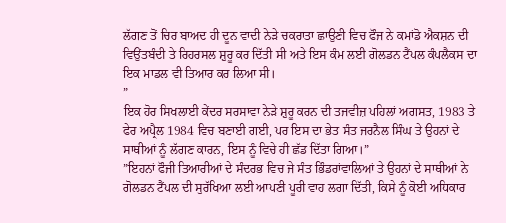ਲੱਗਣ ਤੋਂ ਚਿਰ ਬਾਅਦ ਹੀ ਦੂਨ ਵਾਦੀ ਨੇੜੇ ਚਕਰਾਤਾ ਛਾਉਣੀ ਵਿਚ ਫੌਜ ਨੇ ਕਮਾਂਡੋ ਐਕਸ਼ਨ ਦੀ ਵਿਉਂਤਬੰਦੀ ਤੇ ਰਿਹਰਸਲ ਸ਼ੁਰੂ ਕਰ ਦਿੱਤੀ ਸੀ ਅਤੇ ਇਸ ਕੰਮ ਲਈ ਗੋਲਡਨ ਟੈਂਪਲ ਕੰਪਲੈਕਸ ਦਾ ਇਕ ਮਾਡਲ ਵੀ ਤਿਆਰ ਕਰ ਲਿਆ ਸੀ।
”
ਇਕ ਹੋਰ ਸਿਖਲਾਈ ਕੇਂਦਰ ਸਰਸਾਵਾ ਨੇੜੇ ਸ਼ੁਰੂ ਕਰਨ ਦੀ ਤਜਵੀਜ਼ ਪਹਿਲਾਂ ਅਗਸਤ, 1983 ਤੇ ਫੇਰ ਅਪ੍ਰੈਲ 1984 ਵਿਚ ਬਣਾਈ ਗਈ, ਪਰ ਇਸ ਦਾ ਭੇਤ ਸੰਤ ਜਰਨੈਲ ਸਿੰਘ ਤੇ ਉਹਨਾਂ ਦੇ ਸਾਥੀਆਂ ਨੂੰ ਲੱਗਣ ਕਾਰਨ, ਇਸ ਨੂੰ ਵਿਚੇ ਹੀ ਛੱਡ ਦਿੱਤਾ ਗਿਆ।”
”ਇਹਨਾਂ ਫੌਜੀ ਤਿਆਰੀਆਂ ਦੇ ਸੰਦਰਭ ਵਿਚ ਜੇ ਸੰਤ ਭਿੰਡਰਾਂਵਾਲਿਆਂ ਤੇ ਉਹਨਾਂ ਦੇ ਸਾਥੀਆਂ ਨੇ ਗੋਲਡਨ ਟੈਂਪਲ ਦੀ ਸੁਰੱਖਿਆ ਲਈ ਆਪਣੀ ਪੂਰੀ ਵਾਹ ਲਗਾ ਦਿੱਤੀ, ਕਿਸੇ ਨੂੰ ਕੋਈ ਅਧਿਕਾਰ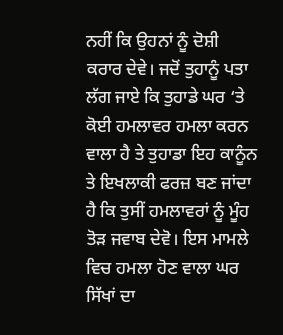ਨਹੀਂ ਕਿ ਉਹਨਾਂ ਨੂੰ ਦੋਸ਼ੀ ਕਰਾਰ ਦੇਵੇ। ਜਦੋਂ ਤੁਹਾਨੂੰ ਪਤਾ ਲੱਗ ਜਾਏ ਕਿ ਤੁਹਾਡੇ ਘਰ ‘ਤੇ ਕੋਈ ਹਮਲਾਵਰ ਹਮਲਾ ਕਰਨ ਵਾਲਾ ਹੈ ਤੇ ਤੁਹਾਡਾ ਇਹ ਕਾਨੂੰਨ ਤੇ ਇਖਲਾਕੀ ਫਰਜ਼ ਬਣ ਜਾਂਦਾ ਹੈ ਕਿ ਤੁਸੀਂ ਹਮਲਾਵਰਾਂ ਨੂੰ ਮੂੰਹ ਤੋੜ ਜਵਾਬ ਦੇਵੋ। ਇਸ ਮਾਮਲੇ ਵਿਚ ਹਮਲਾ ਹੋਣ ਵਾਲਾ ਘਰ ਸਿੱਖਾਂ ਦਾ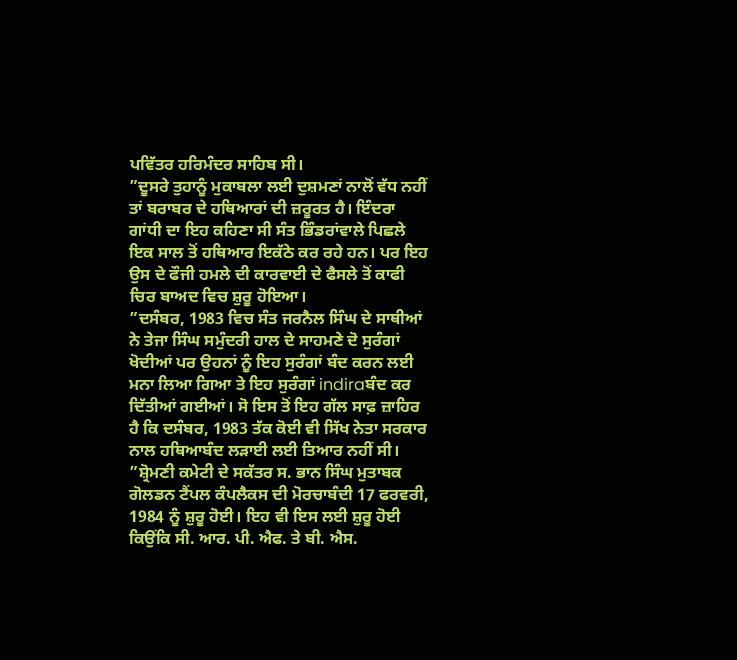ਪਵਿੱਤਰ ਹਰਿਮੰਦਰ ਸਾਹਿਬ ਸੀ।
”ਦੂਸਰੇ ਤੁਹਾਨੂੰ ਮੁਕਾਬਲਾ ਲਈ ਦੁਸ਼ਮਣਾਂ ਨਾਲੋਂ ਵੱਧ ਨਹੀਂ ਤਾਂ ਬਰਾਬਰ ਦੇ ਹਥਿਆਰਾਂ ਦੀ ਜ਼ਰੂਰਤ ਹੈ। ਇੰਦਰਾ ਗਾਂਧੀ ਦਾ ਇਹ ਕਹਿਣਾ ਸੀ ਸੰਤ ਭਿੰਡਰਾਂਵਾਲੇ ਪਿਛਲੇ ਇਕ ਸਾਲ ਤੋਂ ਹਥਿਆਰ ਇਕੱਠੇ ਕਰ ਰਹੇ ਹਨ। ਪਰ ਇਹ ਉਸ ਦੇ ਫੌਜੀ ਹਮਲੇ ਦੀ ਕਾਰਵਾਈ ਦੇ ਫੈਸਲੇ ਤੋਂ ਕਾਫੀ ਚਿਰ ਬਾਅਦ ਵਿਚ ਸ਼ੁਰੂ ਹੋਇਆ।
”ਦਸੰਬਰ, 1983 ਵਿਚ ਸੰਤ ਜਰਨੈਲ ਸਿੰਘ ਦੇ ਸਾਥੀਆਂ ਨੇ ਤੇਜਾ ਸਿੰਘ ਸਮੁੰਦਰੀ ਹਾਲ ਦੇ ਸਾਹਮਣੇ ਦੋ ਸੁਰੰਗਾਂ ਖੋਦੀਆਂ ਪਰ ਉਹਨਾਂ ਨੂੰ ਇਹ ਸੁਰੰਗਾਂ ਬੰਦ ਕਰਨ ਲਈ ਮਨਾ ਲਿਆ ਗਿਆ ਤੇ ਇਹ ਸੁਰੰਗਾਂ indiraਬੰਦ ਕਰ ਦਿੱਤੀਆਂ ਗਈਆਂ। ਸੋ ਇਸ ਤੋਂ ਇਹ ਗੱਲ ਸਾਫ਼ ਜ਼ਾਹਿਰ ਹੈ ਕਿ ਦਸੰਬਰ, 1983 ਤੱਕ ਕੋਈ ਵੀ ਸਿੱਖ ਨੇਤਾ ਸਰਕਾਰ ਨਾਲ ਹਥਿਆਬੰਦ ਲੜਾਈ ਲਈ ਤਿਆਰ ਨਹੀਂ ਸੀ।
”ਸ਼੍ਰੋਮਣੀ ਕਮੇਟੀ ਦੇ ਸਕੱਤਰ ਸ. ਭਾਨ ਸਿੰਘ ਮੁਤਾਬਕ ਗੋਲਡਨ ਟੈਂਪਲ ਕੰਪਲੈਕਸ ਦੀ ਮੋਰਚਾਬੰਦੀ 17 ਫਰਵਰੀ, 1984 ਨੂੰ ਸ਼ੁਰੂ ਹੋਈ। ਇਹ ਵੀ ਇਸ ਲਈ ਸ਼ੁਰੂ ਹੋਈ ਕਿਉਂਕਿ ਸੀ. ਆਰ. ਪੀ. ਐਫ. ਤੇ ਬੀ. ਐਸ.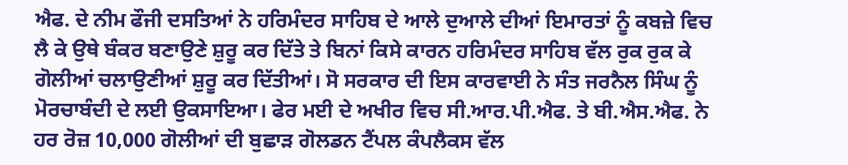ਐਫ. ਦੇ ਨੀਮ ਫੌਜੀ ਦਸਤਿਆਂ ਨੇ ਹਰਿਮੰਦਰ ਸਾਹਿਬ ਦੇ ਆਲੇ ਦੁਆਲੇ ਦੀਆਂ ਇਮਾਰਤਾਂ ਨੂੰ ਕਬਜ਼ੇ ਵਿਚ ਲੈ ਕੇ ਉਥੇ ਬੰਕਰ ਬਣਾਉਣੇ ਸ਼ੁਰੂ ਕਰ ਦਿੱਤੇ ਤੇ ਬਿਨਾਂ ਕਿਸੇ ਕਾਰਨ ਹਰਿਮੰਦਰ ਸਾਹਿਬ ਵੱਲ ਰੁਕ ਰੁਕ ਕੇ ਗੋਲੀਆਂ ਚਲਾਉਣੀਆਂ ਸ਼ੁਰੂ ਕਰ ਦਿੱਤੀਆਂ। ਸੋ ਸਰਕਾਰ ਦੀ ਇਸ ਕਾਰਵਾਈ ਨੇ ਸੰਤ ਜਰਨੈਲ ਸਿੰਘ ਨੂੰ ਮੋਰਚਾਬੰਦੀ ਦੇ ਲਈ ਉਕਸਾਇਆ। ਫੇਰ ਮਈ ਦੇ ਅਖੀਰ ਵਿਚ ਸੀ.ਆਰ.ਪੀ.ਐਫ. ਤੇ ਬੀ.ਐਸ.ਐਫ. ਨੇ ਹਰ ਰੋਜ਼ 10,000 ਗੋਲੀਆਂ ਦੀ ਬੁਛਾੜ ਗੋਲਡਨ ਟੈਂਪਲ ਕੰਪਲੈਕਸ ਵੱਲ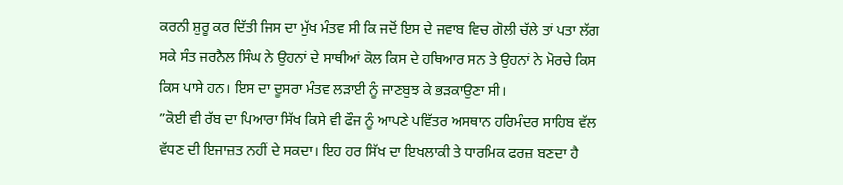ਕਰਨੀ ਸ਼ੁਰੂ ਕਰ ਦਿੱਤੀ ਜਿਸ ਦਾ ਮੁੱਖ ਮੰਤਵ ਸੀ ਕਿ ਜਦੋਂ ਇਸ ਦੇ ਜਵਾਬ ਵਿਚ ਗੋਲੀ ਚੱਲੇ ਤਾਂ ਪਤਾ ਲੱਗ ਸਕੇ ਸੰਤ ਜਰਨੈਲ ਸਿੰਘ ਨੇ ਉਹਨਾਂ ਦੇ ਸਾਥੀਆਂ ਕੋਲ ਕਿਸ ਦੇ ਹਥਿਆਰ ਸਨ ਤੇ ਉਹਨਾਂ ਨੇ ਮੋਰਚੇ ਕਿਸ ਕਿਸ ਪਾਸੇ ਹਨ। ਇਸ ਦਾ ਦੂਸਰਾ ਮੰਤਵ ਲੜਾਈ ਨੂੰ ਜਾਣਬੁਝ ਕੇ ਭੜਕਾਉਣਾ ਸੀ।
”ਕੋਈ ਵੀ ਰੱਬ ਦਾ ਪਿਆਰਾ ਸਿੱਖ ਕਿਸੇ ਵੀ ਫੌਜ ਨੂੰ ਆਪਣੇ ਪਵਿੱਤਰ ਅਸਥਾਨ ਹਰਿਮੰਦਰ ਸਾਹਿਬ ਵੱਲ ਵੱਧਣ ਦੀ ਇਜਾਜ਼ਤ ਨਹੀਂ ਦੇ ਸਕਦਾ। ਇਹ ਹਰ ਸਿੱਖ ਦਾ ਇਖਲਾਕੀ ਤੇ ਧਾਰਮਿਕ ਫਰਜ਼ ਬਣਦਾ ਹੈ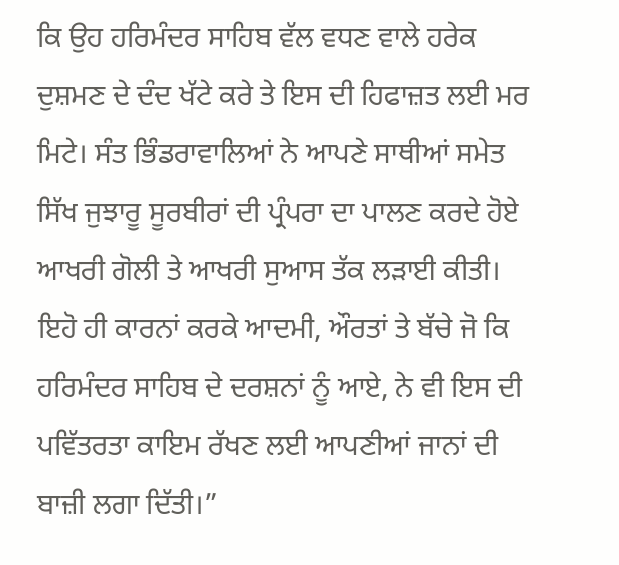ਕਿ ਉਹ ਹਰਿਮੰਦਰ ਸਾਹਿਬ ਵੱਲ ਵਧਣ ਵਾਲੇ ਹਰੇਕ ਦੁਸ਼ਮਣ ਦੇ ਦੰਦ ਖੱਟੇ ਕਰੇ ਤੇ ਇਸ ਦੀ ਹਿਫਾਜ਼ਤ ਲਈ ਮਰ ਮਿਟੇ। ਸੰਤ ਭਿੰਡਰਾਵਾਲਿਆਂ ਨੇ ਆਪਣੇ ਸਾਥੀਆਂ ਸਮੇਤ ਸਿੱਖ ਜੁਝਾਰੂ ਸੂਰਬੀਰਾਂ ਦੀ ਪ੍ਰੰਪਰਾ ਦਾ ਪਾਲਣ ਕਰਦੇ ਹੋਏ ਆਖਰੀ ਗੋਲੀ ਤੇ ਆਖਰੀ ਸੁਆਸ ਤੱਕ ਲੜਾਈ ਕੀਤੀ। ਇਹੋ ਹੀ ਕਾਰਨਾਂ ਕਰਕੇ ਆਦਮੀ, ਔਰਤਾਂ ਤੇ ਬੱਚੇ ਜੋ ਕਿ ਹਰਿਮੰਦਰ ਸਾਹਿਬ ਦੇ ਦਰਸ਼ਨਾਂ ਨੂੰ ਆਏ, ਨੇ ਵੀ ਇਸ ਦੀ ਪਵਿੱਤਰਤਾ ਕਾਇਮ ਰੱਖਣ ਲਈ ਆਪਣੀਆਂ ਜਾਨਾਂ ਦੀ ਬਾਜ਼ੀ ਲਗਾ ਦਿੱਤੀ।”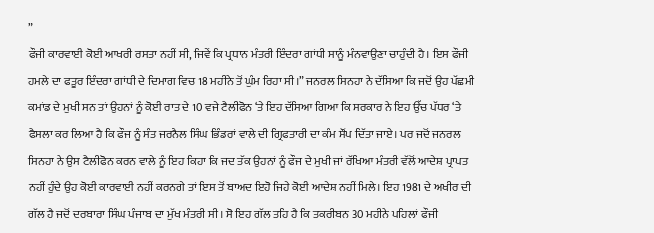”
ਫੌਜੀ ਕਾਰਵਾਈ ਕੋਈ ਆਖਰੀ ਰਸਤਾ ਨਹੀਂ ਸੀ, ਜਿਵੇਂ ਕਿ ਪ੍ਰਧਾਨ ਮੰਤਰੀ ਇੰਦਰਾ ਗਾਂਧੀ ਸਾਨੂੰ ਮੰਨਵਾਉਣਾ ਚਾਹੁੰਦੀ ਹੈ। ਇਸ ਫੌਜੀ ਹਮਲੇ ਦਾ ਫਤੂਰ ਇੰਦਰਾ ਗਾਂਧੀ ਦੇ ਦਿਮਾਗ ਵਿਚ 18 ਮਹੀਨੇ ਤੋਂ ਘੁੰਮ ਰਿਹਾ ਸੀ।” ਜਨਰਲ ਸਿਨਹਾ ਨੇ ਦੱਸਿਆ ਕਿ ਜਦੋਂ ਉਹ ਪੱਛਮੀ ਕਮਾਂਡ ਦੇ ਮੁਖੀ ਸਨ ਤਾਂ ਉਹਨਾਂ ਨੂੰ ਕੋਈ ਰਾਤ ਦੇ 10 ਵਜੇ ਟੈਲੀਫੋਨ ‘ਤੇ ਇਹ ਦੱਸਿਆ ਗਿਆ ਕਿ ਸਰਕਾਰ ਨੇ ਇਹ ਉੱਚ ਪੱਧਰ ‘ਤੇ ਫੈਸਲਾ ਕਰ ਲਿਆ ਹੈ ਕਿ ਫੌਜ ਨੂੰ ਸੰਤ ਜਰਨੈਲ ਸਿੰਘ ਭਿੰਡਰਾਂ ਵਾਲੇ ਦੀ ਗ੍ਰਿਫਤਾਰੀ ਦਾ ਕੰਮ ਸੌਂਪ ਦਿੱਤਾ ਜਾਏ। ਪਰ ਜਦੋਂ ਜਨਰਲ ਸਿਨਹਾ ਨੇ ਉਸ ਟੈਲੀਫੋਨ ਕਰਨ ਵਾਲੇ ਨੂੰ ਇਹ ਕਿਹਾ ਕਿ ਜਦ ਤੱਕ ਉਹਨਾਂ ਨੂੰ ਫੌਜ ਦੇ ਮੁਖੀ ਜਾਂ ਰੱਖਿਆ ਮੰਤਰੀ ਵੱਲੋਂ ਆਦੇਸ਼ ਪ੍ਰਾਪਤ ਨਹੀਂ ਹੁੰਦੇ ਉਹ ਕੋਈ ਕਾਰਵਾਈ ਨਹੀਂ ਕਰਨਗੇ ਤਾਂ ਇਸ ਤੋਂ ਬਾਅਦ ਇਹੋ ਜਿਹੇ ਕੋਈ ਆਦੇਸ਼ ਨਹੀਂ ਮਿਲੇ। ਇਹ 1981 ਦੇ ਅਖੀਰ ਦੀ ਗੱਲ ਹੈ ਜਦੋਂ ਦਰਬਾਰਾ ਸਿੰਘ ਪੰਜਾਬ ਦਾ ਮੁੱਖ ਮੰਤਰੀ ਸੀ। ਸੋ ਇਹ ਗੱਲ ਤਹਿ ਹੈ ਕਿ ਤਕਰੀਬਨ 30 ਮਹੀਨੇ ਪਹਿਲਾਂ ਫੌਜੀ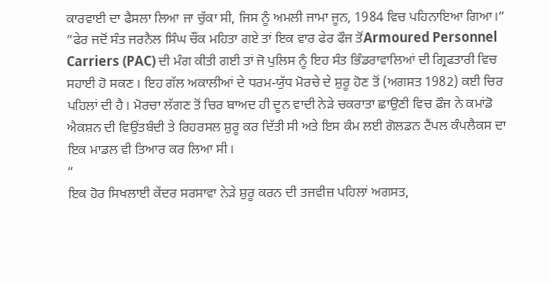ਕਾਰਵਾਈ ਦਾ ਫੈਸਲਾ ਲਿਆ ਜਾ ਚੁੱਕਾ ਸੀ, ਜਿਸ ਨੂੰ ਅਮਲੀ ਜਾਮਾ ਜੂਨ, 1984 ਵਿਚ ਪਹਿਨਾਇਆ ਗਿਆ।”
”ਫੇਰ ਜਦੋਂ ਸੰਤ ਜਰਨੈਲ ਸਿੰਘ ਚੌਂਕ ਮਹਿਤਾ ਗਏ ਤਾਂ ਇਕ ਵਾਰ ਫੇਰ ਫੌਜ ਤੋਂArmoured Personnel Carriers (PAC) ਦੀ ਮੰਗ ਕੀਤੀ ਗਈ ਤਾਂ ਜੋ ਪੁਲਿਸ ਨੂੰ ਇਹ ਸੰਤ ਭਿੰਡਰਾਵਾਲਿਆਂ ਦੀ ਗ੍ਰਿਫਤਾਰੀ ਵਿਚ ਸਹਾਈ ਹੋ ਸਕਣ। ਇਹ ਗੱਲ ਅਕਾਲੀਆਂ ਦੇ ਧਰਮ-ਯੁੱਧ ਮੋਰਚੇ ਦੇ ਸ਼ੁਰੂ ਹੋਣ ਤੋਂ (ਅਗਸਤ 1982) ਕਈ ਚਿਰ ਪਹਿਲਾਂ ਦੀ ਹੈ। ਮੋਰਚਾ ਲੱਗਣ ਤੋਂ ਚਿਰ ਬਾਅਦ ਹੀ ਦੂਨ ਵਾਦੀ ਨੇੜੇ ਚਕਰਾਤਾ ਛਾਉਣੀ ਵਿਚ ਫੌਜ ਨੇ ਕਮਾਂਡੋ ਐਕਸ਼ਨ ਦੀ ਵਿਉਂਤਬੰਦੀ ਤੇ ਰਿਹਰਸਲ ਸ਼ੁਰੂ ਕਰ ਦਿੱਤੀ ਸੀ ਅਤੇ ਇਸ ਕੰਮ ਲਈ ਗੋਲਡਨ ਟੈਂਪਲ ਕੰਪਲੈਕਸ ਦਾ ਇਕ ਮਾਡਲ ਵੀ ਤਿਆਰ ਕਰ ਲਿਆ ਸੀ।
”
ਇਕ ਹੋਰ ਸਿਖਲਾਈ ਕੇਂਦਰ ਸਰਸਾਵਾ ਨੇੜੇ ਸ਼ੁਰੂ ਕਰਨ ਦੀ ਤਜਵੀਜ਼ ਪਹਿਲਾਂ ਅਗਸਤ,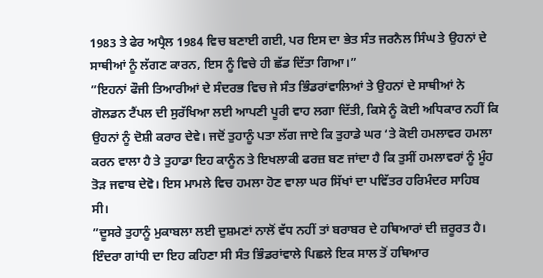1983 ਤੇ ਫੇਰ ਅਪ੍ਰੈਲ 1984 ਵਿਚ ਬਣਾਈ ਗਈ, ਪਰ ਇਸ ਦਾ ਭੇਤ ਸੰਤ ਜਰਨੈਲ ਸਿੰਘ ਤੇ ਉਹਨਾਂ ਦੇ ਸਾਥੀਆਂ ਨੂੰ ਲੱਗਣ ਕਾਰਨ, ਇਸ ਨੂੰ ਵਿਚੇ ਹੀ ਛੱਡ ਦਿੱਤਾ ਗਿਆ।”
”ਇਹਨਾਂ ਫੌਜੀ ਤਿਆਰੀਆਂ ਦੇ ਸੰਦਰਭ ਵਿਚ ਜੇ ਸੰਤ ਭਿੰਡਰਾਂਵਾਲਿਆਂ ਤੇ ਉਹਨਾਂ ਦੇ ਸਾਥੀਆਂ ਨੇ ਗੋਲਡਨ ਟੈਂਪਲ ਦੀ ਸੁਰੱਖਿਆ ਲਈ ਆਪਣੀ ਪੂਰੀ ਵਾਹ ਲਗਾ ਦਿੱਤੀ, ਕਿਸੇ ਨੂੰ ਕੋਈ ਅਧਿਕਾਰ ਨਹੀਂ ਕਿ ਉਹਨਾਂ ਨੂੰ ਦੋਸ਼ੀ ਕਰਾਰ ਦੇਵੇ। ਜਦੋਂ ਤੁਹਾਨੂੰ ਪਤਾ ਲੱਗ ਜਾਏ ਕਿ ਤੁਹਾਡੇ ਘਰ ‘ਤੇ ਕੋਈ ਹਮਲਾਵਰ ਹਮਲਾ ਕਰਨ ਵਾਲਾ ਹੈ ਤੇ ਤੁਹਾਡਾ ਇਹ ਕਾਨੂੰਨ ਤੇ ਇਖਲਾਕੀ ਫਰਜ਼ ਬਣ ਜਾਂਦਾ ਹੈ ਕਿ ਤੁਸੀਂ ਹਮਲਾਵਰਾਂ ਨੂੰ ਮੂੰਹ ਤੋੜ ਜਵਾਬ ਦੇਵੋ। ਇਸ ਮਾਮਲੇ ਵਿਚ ਹਮਲਾ ਹੋਣ ਵਾਲਾ ਘਰ ਸਿੱਖਾਂ ਦਾ ਪਵਿੱਤਰ ਹਰਿਮੰਦਰ ਸਾਹਿਬ ਸੀ।
”ਦੂਸਰੇ ਤੁਹਾਨੂੰ ਮੁਕਾਬਲਾ ਲਈ ਦੁਸ਼ਮਣਾਂ ਨਾਲੋਂ ਵੱਧ ਨਹੀਂ ਤਾਂ ਬਰਾਬਰ ਦੇ ਹਥਿਆਰਾਂ ਦੀ ਜ਼ਰੂਰਤ ਹੈ। ਇੰਦਰਾ ਗਾਂਧੀ ਦਾ ਇਹ ਕਹਿਣਾ ਸੀ ਸੰਤ ਭਿੰਡਰਾਂਵਾਲੇ ਪਿਛਲੇ ਇਕ ਸਾਲ ਤੋਂ ਹਥਿਆਰ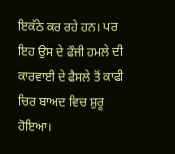ਇਕੱਠੇ ਕਰ ਰਹੇ ਹਨ। ਪਰ ਇਹ ਉਸ ਦੇ ਫੌਜੀ ਹਮਲੇ ਦੀ ਕਾਰਵਾਈ ਦੇ ਫੈਸਲੇ ਤੋਂ ਕਾਫੀ ਚਿਰ ਬਾਅਦ ਵਿਚ ਸ਼ੁਰੂ ਹੋਇਆ।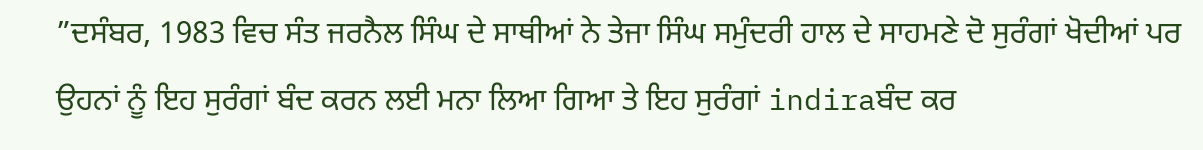”ਦਸੰਬਰ, 1983 ਵਿਚ ਸੰਤ ਜਰਨੈਲ ਸਿੰਘ ਦੇ ਸਾਥੀਆਂ ਨੇ ਤੇਜਾ ਸਿੰਘ ਸਮੁੰਦਰੀ ਹਾਲ ਦੇ ਸਾਹਮਣੇ ਦੋ ਸੁਰੰਗਾਂ ਖੋਦੀਆਂ ਪਰ ਉਹਨਾਂ ਨੂੰ ਇਹ ਸੁਰੰਗਾਂ ਬੰਦ ਕਰਨ ਲਈ ਮਨਾ ਲਿਆ ਗਿਆ ਤੇ ਇਹ ਸੁਰੰਗਾਂ indiraਬੰਦ ਕਰ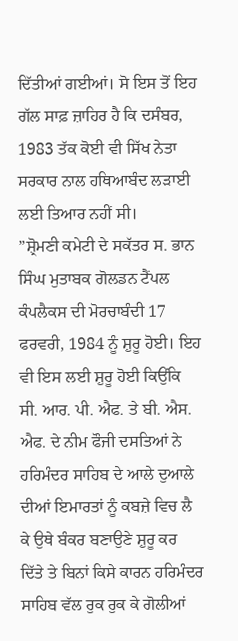ਦਿੱਤੀਆਂ ਗਈਆਂ। ਸੋ ਇਸ ਤੋਂ ਇਹ ਗੱਲ ਸਾਫ਼ ਜ਼ਾਹਿਰ ਹੈ ਕਿ ਦਸੰਬਰ, 1983 ਤੱਕ ਕੋਈ ਵੀ ਸਿੱਖ ਨੇਤਾ ਸਰਕਾਰ ਨਾਲ ਹਥਿਆਬੰਦ ਲੜਾਈ ਲਈ ਤਿਆਰ ਨਹੀਂ ਸੀ।
”ਸ਼੍ਰੋਮਣੀ ਕਮੇਟੀ ਦੇ ਸਕੱਤਰ ਸ. ਭਾਨ ਸਿੰਘ ਮੁਤਾਬਕ ਗੋਲਡਨ ਟੈਂਪਲ ਕੰਪਲੈਕਸ ਦੀ ਮੋਰਚਾਬੰਦੀ 17 ਫਰਵਰੀ, 1984 ਨੂੰ ਸ਼ੁਰੂ ਹੋਈ। ਇਹ ਵੀ ਇਸ ਲਈ ਸ਼ੁਰੂ ਹੋਈ ਕਿਉਂਕਿ ਸੀ. ਆਰ. ਪੀ. ਐਫ. ਤੇ ਬੀ. ਐਸ. ਐਫ. ਦੇ ਨੀਮ ਫੌਜੀ ਦਸਤਿਆਂ ਨੇ ਹਰਿਮੰਦਰ ਸਾਹਿਬ ਦੇ ਆਲੇ ਦੁਆਲੇ ਦੀਆਂ ਇਮਾਰਤਾਂ ਨੂੰ ਕਬਜ਼ੇ ਵਿਚ ਲੈ ਕੇ ਉਥੇ ਬੰਕਰ ਬਣਾਉਣੇ ਸ਼ੁਰੂ ਕਰ ਦਿੱਤੇ ਤੇ ਬਿਨਾਂ ਕਿਸੇ ਕਾਰਨ ਹਰਿਮੰਦਰ ਸਾਹਿਬ ਵੱਲ ਰੁਕ ਰੁਕ ਕੇ ਗੋਲੀਆਂ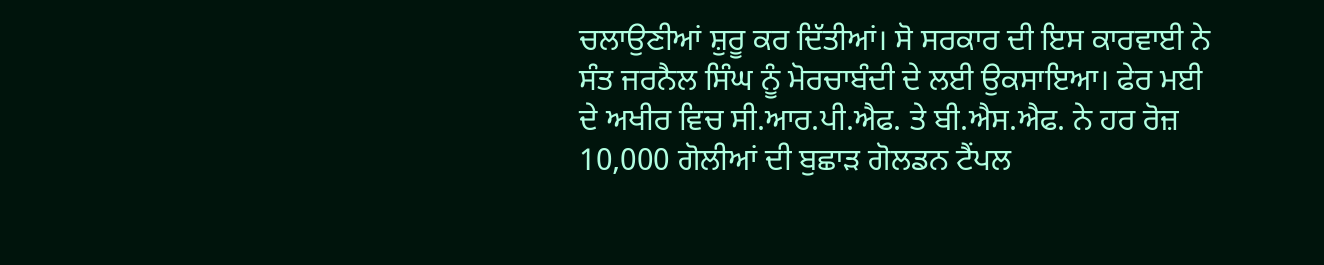ਚਲਾਉਣੀਆਂ ਸ਼ੁਰੂ ਕਰ ਦਿੱਤੀਆਂ। ਸੋ ਸਰਕਾਰ ਦੀ ਇਸ ਕਾਰਵਾਈ ਨੇ ਸੰਤ ਜਰਨੈਲ ਸਿੰਘ ਨੂੰ ਮੋਰਚਾਬੰਦੀ ਦੇ ਲਈ ਉਕਸਾਇਆ। ਫੇਰ ਮਈ ਦੇ ਅਖੀਰ ਵਿਚ ਸੀ.ਆਰ.ਪੀ.ਐਫ. ਤੇ ਬੀ.ਐਸ.ਐਫ. ਨੇ ਹਰ ਰੋਜ਼ 10,000 ਗੋਲੀਆਂ ਦੀ ਬੁਛਾੜ ਗੋਲਡਨ ਟੈਂਪਲ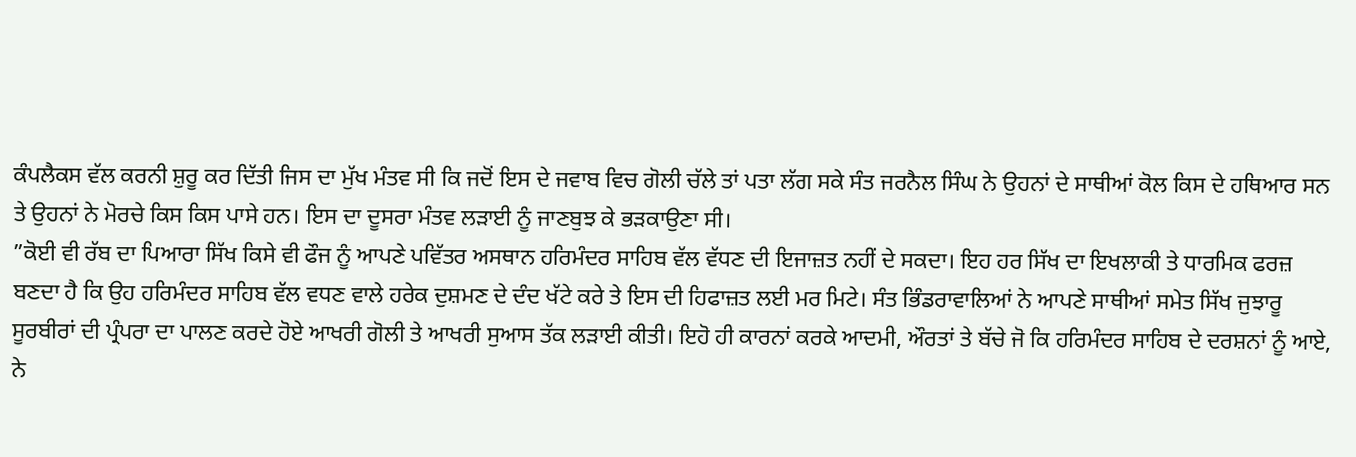ਕੰਪਲੈਕਸ ਵੱਲ ਕਰਨੀ ਸ਼ੁਰੂ ਕਰ ਦਿੱਤੀ ਜਿਸ ਦਾ ਮੁੱਖ ਮੰਤਵ ਸੀ ਕਿ ਜਦੋਂ ਇਸ ਦੇ ਜਵਾਬ ਵਿਚ ਗੋਲੀ ਚੱਲੇ ਤਾਂ ਪਤਾ ਲੱਗ ਸਕੇ ਸੰਤ ਜਰਨੈਲ ਸਿੰਘ ਨੇ ਉਹਨਾਂ ਦੇ ਸਾਥੀਆਂ ਕੋਲ ਕਿਸ ਦੇ ਹਥਿਆਰ ਸਨ ਤੇ ਉਹਨਾਂ ਨੇ ਮੋਰਚੇ ਕਿਸ ਕਿਸ ਪਾਸੇ ਹਨ। ਇਸ ਦਾ ਦੂਸਰਾ ਮੰਤਵ ਲੜਾਈ ਨੂੰ ਜਾਣਬੁਝ ਕੇ ਭੜਕਾਉਣਾ ਸੀ।
”ਕੋਈ ਵੀ ਰੱਬ ਦਾ ਪਿਆਰਾ ਸਿੱਖ ਕਿਸੇ ਵੀ ਫੌਜ ਨੂੰ ਆਪਣੇ ਪਵਿੱਤਰ ਅਸਥਾਨ ਹਰਿਮੰਦਰ ਸਾਹਿਬ ਵੱਲ ਵੱਧਣ ਦੀ ਇਜਾਜ਼ਤ ਨਹੀਂ ਦੇ ਸਕਦਾ। ਇਹ ਹਰ ਸਿੱਖ ਦਾ ਇਖਲਾਕੀ ਤੇ ਧਾਰਮਿਕ ਫਰਜ਼ ਬਣਦਾ ਹੈ ਕਿ ਉਹ ਹਰਿਮੰਦਰ ਸਾਹਿਬ ਵੱਲ ਵਧਣ ਵਾਲੇ ਹਰੇਕ ਦੁਸ਼ਮਣ ਦੇ ਦੰਦ ਖੱਟੇ ਕਰੇ ਤੇ ਇਸ ਦੀ ਹਿਫਾਜ਼ਤ ਲਈ ਮਰ ਮਿਟੇ। ਸੰਤ ਭਿੰਡਰਾਵਾਲਿਆਂ ਨੇ ਆਪਣੇ ਸਾਥੀਆਂ ਸਮੇਤ ਸਿੱਖ ਜੁਝਾਰੂ ਸੂਰਬੀਰਾਂ ਦੀ ਪ੍ਰੰਪਰਾ ਦਾ ਪਾਲਣ ਕਰਦੇ ਹੋਏ ਆਖਰੀ ਗੋਲੀ ਤੇ ਆਖਰੀ ਸੁਆਸ ਤੱਕ ਲੜਾਈ ਕੀਤੀ। ਇਹੋ ਹੀ ਕਾਰਨਾਂ ਕਰਕੇ ਆਦਮੀ, ਔਰਤਾਂ ਤੇ ਬੱਚੇ ਜੋ ਕਿ ਹਰਿਮੰਦਰ ਸਾਹਿਬ ਦੇ ਦਰਸ਼ਨਾਂ ਨੂੰ ਆਏ, ਨੇ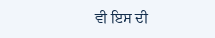ਵੀ ਇਸ ਦੀ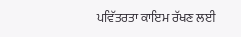ਪਵਿੱਤਰਤਾ ਕਾਇਮ ਰੱਖਣ ਲਈ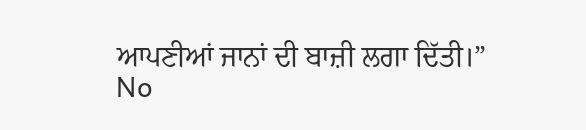ਆਪਣੀਆਂ ਜਾਨਾਂ ਦੀ ਬਾਜ਼ੀ ਲਗਾ ਦਿੱਤੀ।”
No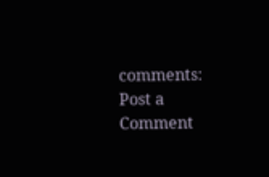comments:
Post a Comment